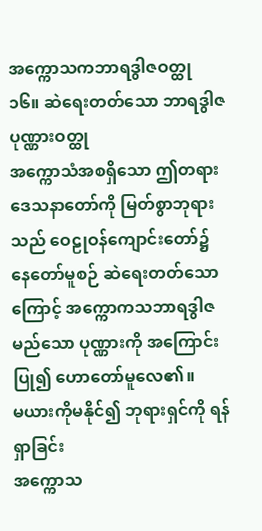အက္ကောသကဘာရဒွါဇဝတ္ထု
၁၆။ ဆဲရေးတတ်သော ဘာရဒွါဇပုဏ္ဏားဝတ္ထု
အက္ကောသံအစရှိသော ဤတရားဒေသနာတော်ကို မြတ်စွာဘုရားသည် ဝေဠုဝန်ကျောင်းတော်၌ နေတော်မူစဉ် ဆဲရေးတတ်သောကြောင့် အက္ကောကသဘာရဒွါဇမည်သော ပုဏ္ဏားကို အကြောင်းပြု၍ ဟောတော်မူလေ၏။
မယားကိုမနိုင်၍ ဘုရားရှင်ကို ရန်ရှာခြင်း
အက္ကောသ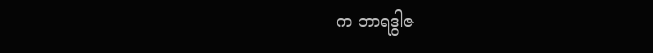က ဘာရဒွါဇ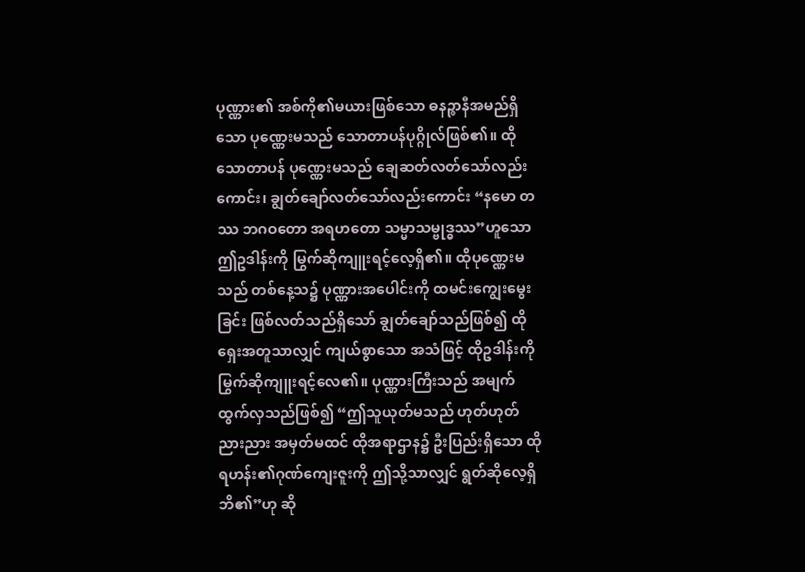ပုဏ္ဏား၏ အစ်ကို၏မယားဖြစ်သော ဓနဉ္စာနီအမည်ရှိသော ပုဏ္ဏေးမသည် သောတာပန်ပုဂ္ဂိုလ်ဖြစ်၏။ ထိုသောတာပန် ပုဏ္ဏေးမသည် ချေဆတ်လတ်သော်လည်းကောင်း၊ ချွတ်ချော်လတ်သော်လည်းကောင်း “နမော တဿ ဘဂဝတော အရဟတော သမ္မာသမ္ဗုဒ္ဓဿ”ဟူသော ဤဥဒါန်းကို မြွက်ဆိုကျူးရင့်လေ့ရှိ၏။ ထိုပုဏ္ဏေးမသည် တစ်နေ့သ၌ ပုဏ္ဏားအပေါင်းကို ထမင်းကျွေးမွေးခြင်း ဖြစ်လတ်သည်ရှိသော် ချွတ်ချော်သည်ဖြစ်၍ ထိုရှေးအတူသာလျှင် ကျယ်စွာသော အသံဖြင့် ထိုဥဒါန်းကို မြွက်ဆိုကျူးရင့်လေ၏။ ပုဏ္ဏားကြီးသည် အမျက်ထွက်လှသည်ဖြစ်၍ “ဤသူယုတ်မသည် ဟုတ်ဟုတ်ညားညား အမှတ်မထင် ထိုအရာဌာန၌ ဦးပြည်းရှိသော ထိုရဟန်း၏ဂုဏ်ကျေးဇူးကို ဤသို့သာလျှင် ရွတ်ဆိုလေ့ရှိဘိ၏”ဟု ဆို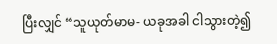ပြီးလျှင် “သူယုတ်မာမ- ယခုအခါ ငါသွားတဲ့၍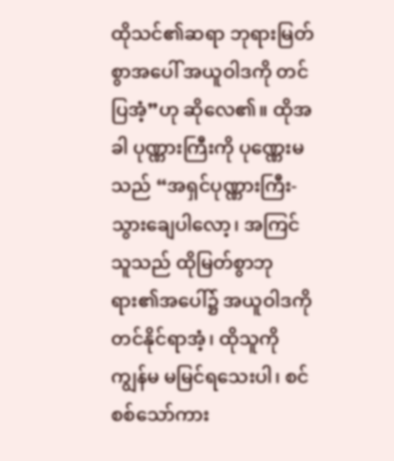ထိုသင်၏ဆရာ ဘုရားမြတ်စွာအပေါ် အယူဝါဒကို တင်ပြအံ့”ဟု ဆိုလေ၏။ ထိုအခါ ပုဏ္ဏားကြီးကို ပုဏ္ဏေးမသည် “အရှင်ပုဏ္ဏားကြီး- သွားချေပါလော့၊ အကြင်သူသည် ထိုမြတ်စွာဘုရား၏အပေါ်၌ အယူဝါဒကို တင်နိုင်ရာအံ့၊ ထိုသူကို ကျွန်မ မမြင်ရသေးပါ၊ စင်စစ်သော်ကား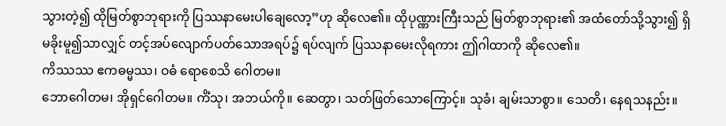သွားတဲ့၍ ထိုမြတ်စွာဘုရားကို ပြဿနာမေးပါချေလော့”ဟု ဆိုလေ၏။ ထိုပုဏ္ဏားကြီးသည် မြတ်စွာဘုရား၏ အထံတော်သို့သွား၍ ရှိမခိုးမူ၍သာလျှင် တင့်အပ်လျောက်ပတ်သောအရပ်၌ ရပ်လျက် ပြဿနာမေးလိုရကား ဤဂါထာကို ဆိုလေ၏။
ကိဿဿ ဧကဓမ္မဿ၊ ဝဓံ ရောစေသိ ဂေါတမ။
ဘောဂေါတမ၊ အိုရှင်ဂေါတမ။ ကိံသု၊ အဘယ်ကို။ ဆေတွာ၊ သတ်ဖြတ်သောကြောင့်။ သုခံ၊ ချမ်းသာစွာ။ သေတိ၊ နေရသနည်း။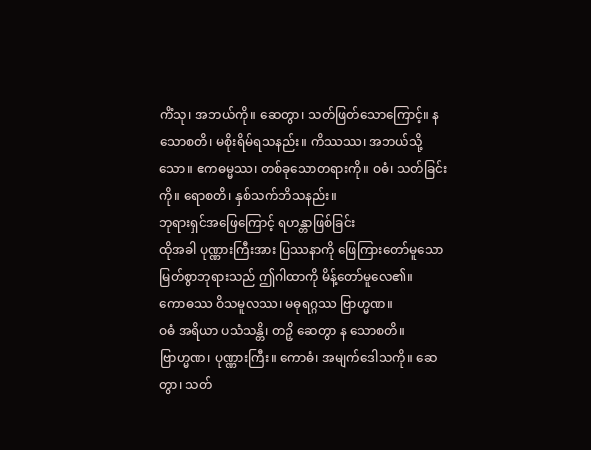ကိံသု၊ အဘယ်ကို။ ဆေတွာ၊ သတ်ဖြတ်သောကြောင့်။ န သောစတိ၊ မစိုးရိမ်ရသနည်း။ ကိဿဿ၊ အဘယ်သို့သော။ ဧကဓမ္မဿ၊ တစ်ခုသောတရားကို။ ဝဓံ၊ သတ်ခြင်းကို။ ရောစတိ၊ နှစ်သက်ဘိသနည်း။
ဘုရားရှင်အဖြေကြောင့် ရဟန္တာဖြစ်ခြင်း
ထိုအခါ ပုဏ္ဏားကြီးအား ပြဿနာကို ဖြေကြားတော်မူသော မြတ်စွာဘုရားသည် ဤဂါထာကို မိန့်တော်မူလေ၏။
ကောဓဿ ဝိသမူလဿ၊ မဓုရဂ္ဂဿ ဗြာဟ္မဏ။
ဝဓံ အရိယာ ပသံသန္တိ၊ တဉှိ ဆေတွာ န သောစတိ။
ဗြာဟ္မဏ၊ ပုဏ္ဏားကြီး။ ကောဓံ၊ အမျက်ဒေါသကို။ ဆေတွာ၊ သတ်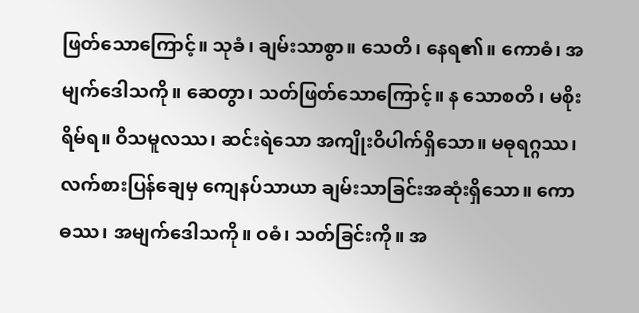ဖြတ်သောကြောင့်။ သုခံ၊ ချမ်းသာစွာ။ သေတိ၊ နေရ၏။ ကောဓံ၊ အမျက်ဒေါသကို။ ဆေတွာ၊ သတ်ဖြတ်သောကြောင့်။ န သောစတိ ၊ မစိုးရိမ်ရ။ ဝိသမူလဿ၊ ဆင်းရဲသော အကျိုးဝိပါက်ရှိသော။ မဓုရဂ္ဂဿ၊ လက်စားပြန်ချေမှ ကျေနပ်သာယာ ချမ်းသာခြင်းအဆုံးရှိသော။ ကောဓဿ၊ အမျက်ဒေါသကို။ ဝဓံ၊ သတ်ခြင်းကို။ အ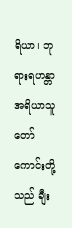ရိယာ၊ ဘုရားရဟန္တာ အရိယာသူတော်ကောင်းတို့သည် ချီး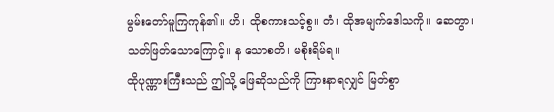မွမ်းတော်မူကြကုန်၏။ ဟိ၊ ထိုစကားသင့်စွ။ တံ၊ ထိုအမျက်ဒေါသကို။ ဆေတွာ၊ သတ်ဖြတ်သောကြောင့်။ န သောစတိ၊ မစိုးရိမ်ရ။
ထိုပုဏ္ဏားကြီးသည် ဤသို့ ဖြေဆိုသည်ကို ကြားနာရလျှင် မြတ်စွာ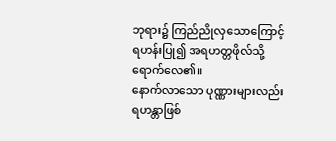ဘုရား၌ ကြည်ညိုလှသောကြောင့် ရဟန်းပြု၍ အရဟတ္တဖိုလ်သို့ ရောက်လေ၏။
နောက်လာသော ပုဏ္ဏားများလည်း ရဟန္တာဖြစ်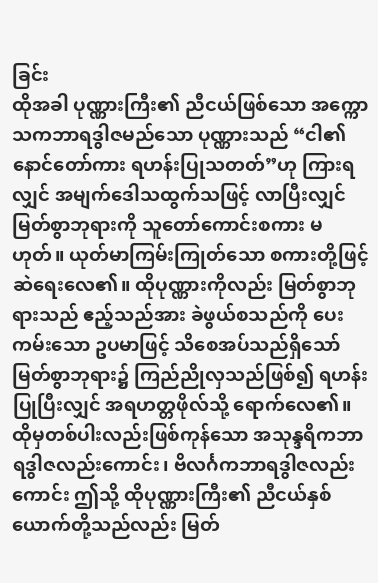ခြင်း
ထိုအခါ ပုဏ္ဏားကြီး၏ ညီငယ်ဖြစ်သော အက္ကောသကဘာရဒွါဇမည်သော ပုဏ္ဏားသည် “ငါ၏နောင်တော်ကား ရဟန်းပြုသတတ်”ဟု ကြားရလျှင် အမျက်ဒေါသထွက်သဖြင့် လာပြီးလျှင် မြတ်စွာဘုရားကို သူတော်ကောင်းစကား မဟုတ်။ ယုတ်မာကြမ်းကြုတ်သော စကားတို့ဖြင့် ဆဲရေးလေ၏။ ထိုပုဏ္ဏားကိုလည်း မြတ်စွာဘုရားသည် ဧည့်သည်အား ခဲဖွယ်စသည်ကို ပေးကမ်းသော ဥပမာဖြင့် သိစေအပ်သည်ရှိသော် မြတ်စွာဘုရား၌ ကြည်ညိုလှသည်ဖြစ်၍ ရဟန်းပြုပြီးလျှင် အရဟတ္တဖိုလ်သို့ ရောက်လေ၏။ ထိုမှတစ်ပါးလည်းဖြစ်ကုန်သော အသုန္ဒရိကဘာရဒွါဇလည်းကောင်း၊ ဗိလင်္ဂကဘာရဒွါဇလည်းကောင်း ဤသို့ ထိုပုဏ္ဏားကြီး၏ ညီငယ်နှစ်ယောက်တို့သည်လည်း မြတ်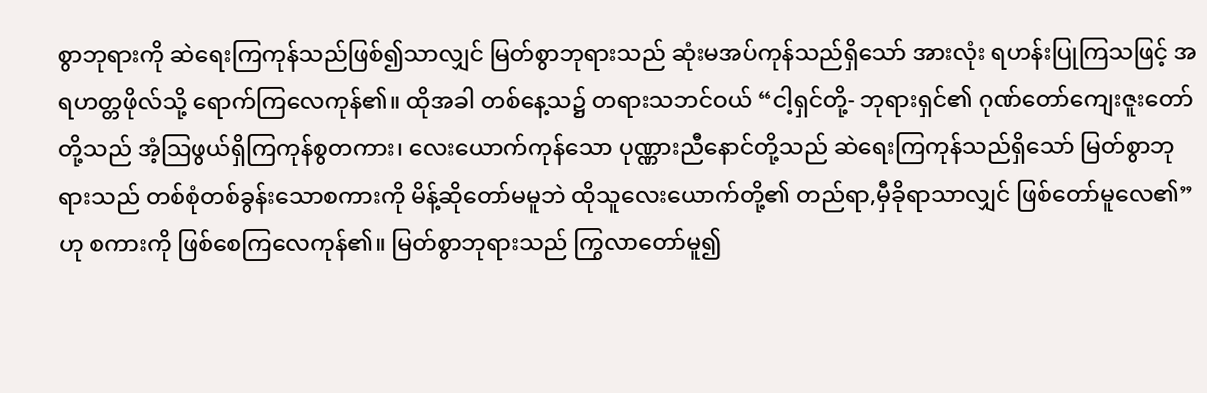စွာဘုရားကို ဆဲရေးကြကုန်သည်ဖြစ်၍သာလျှင် မြတ်စွာဘုရားသည် ဆုံးမအပ်ကုန်သည်ရှိသော် အားလုံး ရဟန်းပြုကြသဖြင့် အရဟတ္တဖိုလ်သို့ ရောက်ကြလေကုန်၏။ ထိုအခါ တစ်နေ့သ၌ တရားသဘင်ဝယ် “ငါ့ရှင်တို့- ဘုရားရှင်၏ ဂုဏ်တော်ကျေးဇူးတော်တို့သည် အံ့သြဖွယ်ရှိကြကုန်စွတကား၊ လေးယောက်ကုန်သော ပုဏ္ဏားညီနောင်တို့သည် ဆဲရေးကြကုန်သည်ရှိသော် မြတ်စွာဘုရားသည် တစ်စုံတစ်ခွန်းသောစကားကို မိန့်ဆိုတော်မမူဘဲ ထိုသူလေးယောက်တို့၏ တည်ရာ,မှီခိုရာသာလျှင် ဖြစ်တော်မူလေ၏”ဟု စကားကို ဖြစ်စေကြလေကုန်၏။ မြတ်စွာဘုရားသည် ကြွလာတော်မူ၍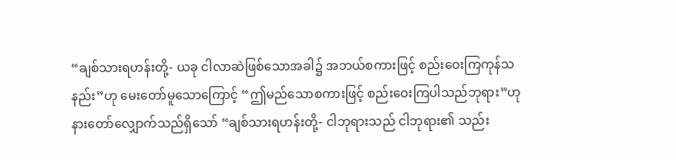“ချစ်သားရဟန်းတို့- ယခု ငါလာဆဲဖြစ်သောအခါ၌ အဘယ်စကားဖြင့် စည်းဝေးကြကုန်သနည်း”ဟု မေးတော်မူသောကြောင့် “ဤမည်သောစကားဖြင့် စည်းဝေးကြပါသည်ဘုရား”ဟု နားတော်လျှောက်သည်ရှိသော် “ချစ်သားရဟန်းတို့- ငါဘုရားသည် ငါဘုရား၏ သည်း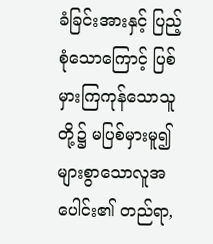ခံခြင်းအားနှင့် ပြည့်စုံသောကြောင့် ပြစ်မှားကြကုန်သောသူတို့၌ မပြစ်မှားမူ၍ များစွာသောလူအပေါင်း၏ တည်ရာ,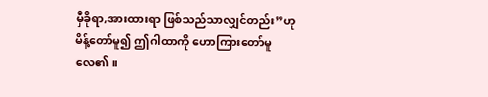မှီခိုရာ,အားထားရာ ဖြစ်သည်သာလျှင်တည်း”ဟု မိန့်တော်မူ၍ ဤဂါထာကို ဟောကြားတော်မူလေ၏။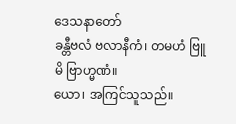ဒေသနာတော်
ခန္တီဗလံ ဗလာနီကံ၊ တမဟံ ဗြူမိ ဗြာဟ္မဏံ။
ယော၊ အကြင်သူသည်။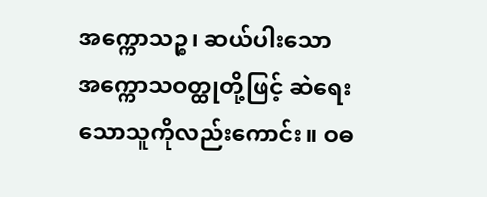အက္ကောသဉ္စ၊ ဆယ်ပါးသော အက္ကောသဝတ္ထုတို့ဖြင့် ဆဲရေးသောသူကိုလည်းကောင်း။ ဝဓ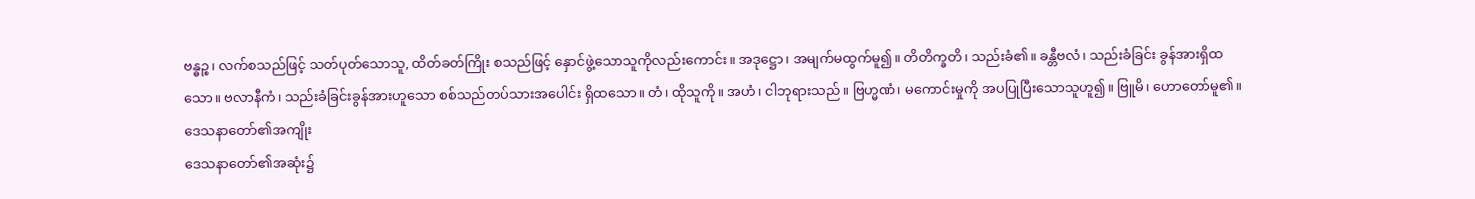ဗန္ဓဉ္စ၊ လက်စသည်ဖြင့် သတ်ပုတ်သောသူ, ထိတ်ခတ်ကြိုး စသည်ဖြင့် နှောင်ဖွဲ့သောသူကိုလည်းကောင်း။ အဒုဋ္ဌော၊ အမျက်မထွက်မူ၍။ တိတိက္ခတိ၊ သည်းခံ၏။ ခန္တီဗလံ၊ သည်းခံခြင်း ခွန်အားရှိထသော။ ဗလာနီကံ၊ သည်းခံခြင်းခွန်အားဟူသော စစ်သည်တပ်သားအပေါင်း ရှိထသော။ တံ၊ ထိုသူကို။ အဟံ၊ ငါဘုရားသည်။ ဗြဟ္မဏံ၊ မကောင်းမှုကို အပပြုပြီးသောသူဟူ၍။ ဗြူမိ၊ ဟောတော်မူ၏။
ဒေသနာတော်၏အကျိုး
ဒေသနာတော်၏အဆုံး၌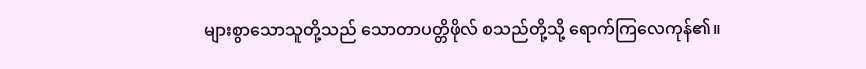များစွာသောသူတို့သည် သောတာပတ္တိဖိုလ် စသည်တို့သို့ ရောက်ကြလေကုန်၏။